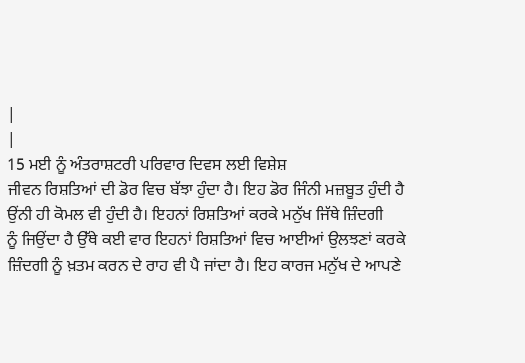|
|
15 ਮਈ ਨੂੰ ਅੰਤਰਾਸ਼ਟਰੀ ਪਰਿਵਾਰ ਦਿਵਸ ਲਈ ਵਿਸ਼ੇਸ਼
ਜੀਵਨ ਰਿਸ਼ਤਿਆਂ ਦੀ ਡੋਰ ਵਿਚ ਬੱਝਾ ਹੁੰਦਾ ਹੈ। ਇਹ ਡੋਰ ਜਿੰਨੀ ਮਜ਼ਬੂਤ ਹੁੰਦੀ ਹੈ
ਉਂਨੀ ਹੀ ਕੋਮਲ ਵੀ ਹੁੰਦੀ ਹੈ। ਇਹਨਾਂ ਰਿਸ਼ਤਿਆਂ ਕਰਕੇ ਮਨੁੱਖ ਜਿੱਥੇ ਜ਼ਿੰਦਗੀ
ਨੂੰ ਜਿਉਂਦਾ ਹੈ ਉੱਥੇ ਕਈ ਵਾਰ ਇਹਨਾਂ ਰਿਸ਼ਤਿਆਂ ਵਿਚ ਆਈਆਂ ਉਲਝਣਾਂ ਕਰਕੇ
ਜ਼ਿੰਦਗੀ ਨੂੰ ਖ਼ਤਮ ਕਰਨ ਦੇ ਰਾਹ ਵੀ ਪੈ ਜਾਂਦਾ ਹੈ। ਇਹ ਕਾਰਜ ਮਨੁੱਖ ਦੇ ਆਪਣੇ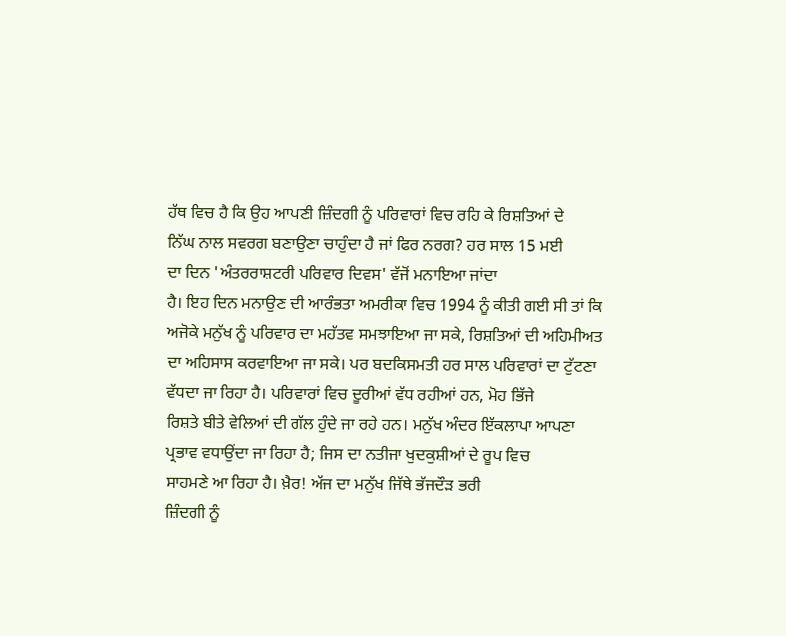ਹੱਥ ਵਿਚ ਹੈ ਕਿ ਉਹ ਆਪਣੀ ਜ਼ਿੰਦਗੀ ਨੂੰ ਪਰਿਵਾਰਾਂ ਵਿਚ ਰਹਿ ਕੇ ਰਿਸ਼ਤਿਆਂ ਦੇ
ਨਿੱਘ ਨਾਲ ਸਵਰਗ ਬਣਾਉਣਾ ਚਾਹੁੰਦਾ ਹੈ ਜਾਂ ਫਿਰ ਨਰਗ? ਹਰ ਸਾਲ 15 ਮਈ
ਦਾ ਦਿਨ 'ਅੰਤਰਰਾਸ਼ਟਰੀ ਪਰਿਵਾਰ ਦਿਵਸ' ਵੱਜੋਂ ਮਨਾਇਆ ਜਾਂਦਾ
ਹੈ। ਇਹ ਦਿਨ ਮਨਾਉਣ ਦੀ ਆਰੰਭਤਾ ਅਮਰੀਕਾ ਵਿਚ 1994 ਨੂੰ ਕੀਤੀ ਗਈ ਸੀ ਤਾਂ ਕਿ
ਅਜੋਕੇ ਮਨੁੱਖ ਨੂੰ ਪਰਿਵਾਰ ਦਾ ਮਹੱਤਵ ਸਮਝਾਇਆ ਜਾ ਸਕੇ, ਰਿਸ਼ਤਿਆਂ ਦੀ ਅਹਿਮੀਅਤ
ਦਾ ਅਹਿਸਾਸ ਕਰਵਾਇਆ ਜਾ ਸਕੇ। ਪਰ ਬਦਕਿਸਮਤੀ ਹਰ ਸਾਲ ਪਰਿਵਾਰਾਂ ਦਾ ਟੁੱਟਣਾ
ਵੱਧਦਾ ਜਾ ਰਿਹਾ ਹੈ। ਪਰਿਵਾਰਾਂ ਵਿਚ ਦੂਰੀਆਂ ਵੱਧ ਰਹੀਆਂ ਹਨ, ਮੋਹ ਭਿੱਜੇ
ਰਿਸ਼ਤੇ ਬੀਤੇ ਵੇਲਿਆਂ ਦੀ ਗੱਲ ਹੁੰਦੇ ਜਾ ਰਹੇ ਹਨ। ਮਨੁੱਖ ਅੰਦਰ ਇੱਕਲਾਪਾ ਆਪਣਾ
ਪ੍ਰਭਾਵ ਵਧਾਉਂਦਾ ਜਾ ਰਿਹਾ ਹੈ; ਜਿਸ ਦਾ ਨਤੀਜਾ ਖੁਦਕੁਸ਼ੀਆਂ ਦੇ ਰੂਪ ਵਿਚ
ਸਾਹਮਣੇ ਆ ਰਿਹਾ ਹੈ। ਖ਼ੈਰ! ਅੱਜ ਦਾ ਮਨੁੱਖ ਜਿੱਥੇ ਭੱਜਦੌੜ ਭਰੀ
ਜ਼ਿੰਦਗੀ ਨੂੰ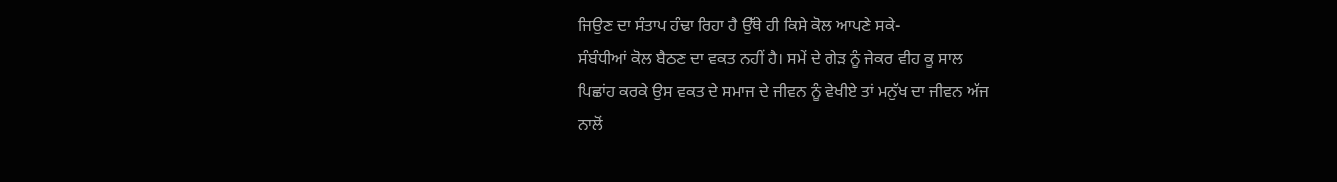ਜਿਉਣ ਦਾ ਸੰਤਾਪ ਹੰਢਾ ਰਿਹਾ ਹੈ ਉੱਥੇ ਹੀ ਕਿਸੇ ਕੋਲ ਆਪਣੇ ਸਕੇ-
ਸੰਬੰਧੀਆਂ ਕੋਲ ਬੈਠਣ ਦਾ ਵਕਤ ਨਹੀਂ ਹੈ। ਸਮੇਂ ਦੇ ਗੇੜ ਨੂੰ ਜੇਕਰ ਵੀਹ ਕੂ ਸਾਲ
ਪਿਛਾਂਹ ਕਰਕੇ ਉਸ ਵਕਤ ਦੇ ਸਮਾਜ ਦੇ ਜੀਵਨ ਨੂੰ ਵੇਖੀਏ ਤਾਂ ਮਨੁੱਖ ਦਾ ਜੀਵਨ ਅੱਜ
ਨਾਲੋਂ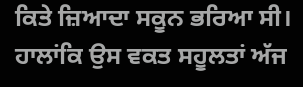ਕਿਤੇ ਜ਼ਿਆਦਾ ਸਕੂਨ ਭਰਿਆ ਸੀ। ਹਾਲਾਂਕਿ ਉਸ ਵਕਤ ਸਹੂਲਤਾਂ ਅੱਜ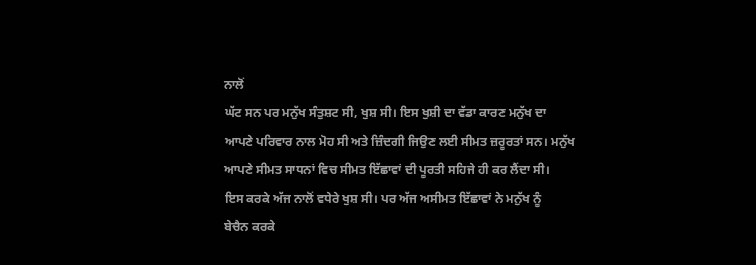ਨਾਲੋਂ
ਘੱਟ ਸਨ ਪਰ ਮਨੁੱਖ ਸੰਤੁਸ਼ਟ ਸੀ, ਖੁਸ਼ ਸੀ। ਇਸ ਖੁਸ਼ੀ ਦਾ ਵੱਡਾ ਕਾਰਣ ਮਨੁੱਖ ਦਾ
ਆਪਣੇ ਪਰਿਵਾਰ ਨਾਲ ਮੋਹ ਸੀ ਅਤੇ ਜ਼ਿੰਦਗੀ ਜਿਉਣ ਲਈ ਸੀਮਤ ਜ਼ਰੂਰਤਾਂ ਸਨ। ਮਨੁੱਖ
ਆਪਣੇ ਸੀਮਤ ਸਾਧਨਾਂ ਵਿਚ ਸੀਮਤ ਇੱਛਾਵਾਂ ਦੀ ਪੂਰਤੀ ਸਹਿਜੇ ਹੀ ਕਰ ਲੈਂਦਾ ਸੀ।
ਇਸ ਕਰਕੇ ਅੱਜ ਨਾਲੋਂ ਵਧੇਰੇ ਖੁਸ਼ ਸੀ। ਪਰ ਅੱਜ ਅਸੀਮਤ ਇੱਛਾਵਾਂ ਨੇ ਮਨੁੱਖ ਨੂੰ
ਬੇਚੈਨ ਕਰਕੇ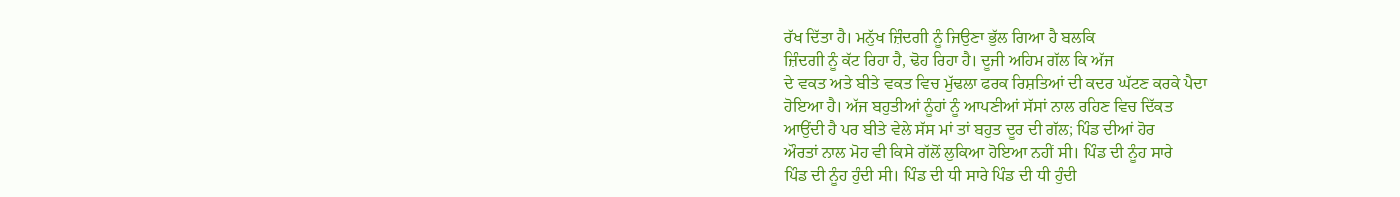ਰੱਖ ਦਿੱਤਾ ਹੈ। ਮਨੁੱਖ ਜ਼ਿੰਦਗੀ ਨੂੰ ਜਿਉਣਾ ਭੁੱਲ ਗਿਆ ਹੈ ਬਲਕਿ
ਜ਼ਿੰਦਗੀ ਨੂੰ ਕੱਟ ਰਿਹਾ ਹੈ, ਢੋਹ ਰਿਹਾ ਹੈ। ਦੂਜੀ ਅਹਿਮ ਗੱਲ ਕਿ ਅੱਜ
ਦੇ ਵਕਤ ਅਤੇ ਬੀਤੇ ਵਕਤ ਵਿਚ ਮੁੱਢਲਾ ਫਰਕ ਰਿਸ਼ਤਿਆਂ ਦੀ ਕਦਰ ਘੱਟਣ ਕਰਕੇ ਪੈਦਾ
ਹੋਇਆ ਹੈ। ਅੱਜ ਬਹੁਤੀਆਂ ਨੂੰਹਾਂ ਨੂੰ ਆਪਣੀਆਂ ਸੱਸਾਂ ਨਾਲ ਰਹਿਣ ਵਿਚ ਦਿੱਕਤ
ਆਉਂਦੀ ਹੈ ਪਰ ਬੀਤੇ ਵੇਲੇ ਸੱਸ ਮਾਂ ਤਾਂ ਬਹੁਤ ਦੂਰ ਦੀ ਗੱਲ; ਪਿੰਡ ਦੀਆਂ ਹੋਰ
ਔਰਤਾਂ ਨਾਲ ਮੋਹ ਵੀ ਕਿਸੇ ਗੱਲੋਂ ਲੁਕਿਆ ਹੋਇਆ ਨਹੀਂ ਸੀ। ਪਿੰਡ ਦੀ ਨੂੰਹ ਸਾਰੇ
ਪਿੰਡ ਦੀ ਨੂੰਹ ਹੁੰਦੀ ਸੀ। ਪਿੰਡ ਦੀ ਧੀ ਸਾਰੇ ਪਿੰਡ ਦੀ ਧੀ ਹੁੰਦੀ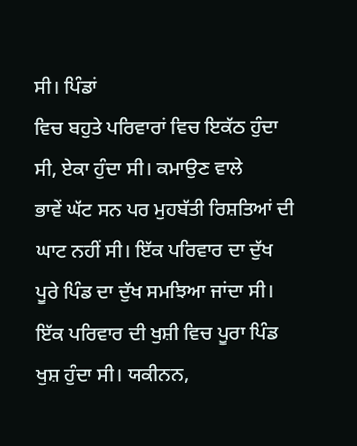ਸੀ। ਪਿੰਡਾਂ
ਵਿਚ ਬਹੁਤੇ ਪਰਿਵਾਰਾਂ ਵਿਚ ਇਕੱਠ ਹੁੰਦਾ ਸੀ, ਏਕਾ ਹੁੰਦਾ ਸੀ। ਕਮਾਉਣ ਵਾਲੇ
ਭਾਵੇਂ ਘੱਟ ਸਨ ਪਰ ਮੁਹਬੱਤੀ ਰਿਸ਼ਤਿਆਂ ਦੀ ਘਾਟ ਨਹੀਂ ਸੀ। ਇੱਕ ਪਰਿਵਾਰ ਦਾ ਦੁੱਖ
ਪੂਰੇ ਪਿੰਡ ਦਾ ਦੁੱਖ ਸਮਝਿਆ ਜਾਂਦਾ ਸੀ। ਇੱਕ ਪਰਿਵਾਰ ਦੀ ਖੁਸ਼ੀ ਵਿਚ ਪੂਰਾ ਪਿੰਡ
ਖੁਸ਼ ਹੁੰਦਾ ਸੀ। ਯਕੀਨਨ,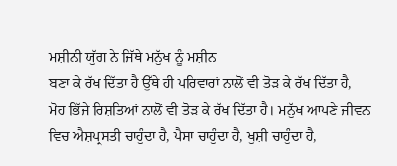ਮਸ਼ੀਨੀ ਯੁੱਗ ਨੇ ਜਿੱਥੇ ਮਨੁੱਖ ਨੂੰ ਮਸ਼ੀਨ
ਬਣਾ ਕੇ ਰੱਖ ਦਿੱਤਾ ਹੈ ਉੱਥੇ ਹੀ ਪਰਿਵਾਰਾਂ ਨਾਲੋਂ ਵੀ ਤੋੜ ਕੇ ਰੱਖ ਦਿੱਤਾ ਹੈ,
ਮੋਹ ਭਿੱਜੇ ਰਿਸ਼ਤਿਆਂ ਨਾਲੋਂ ਵੀ ਤੋੜ ਕੇ ਰੱਖ ਦਿੱਤਾ ਹੈ। ਮਨੁੱਖ ਆਪਣੇ ਜੀਵਨ
ਵਿਚ ਐਸ਼ਪ੍ਰਸਤੀ ਚਾਹੁੰਦਾ ਹੈ, ਪੈਸਾ ਚਾਹੁੰਦਾ ਹੈ, ਖੁਸ਼ੀ ਚਾਹੁੰਦਾ ਹੈ,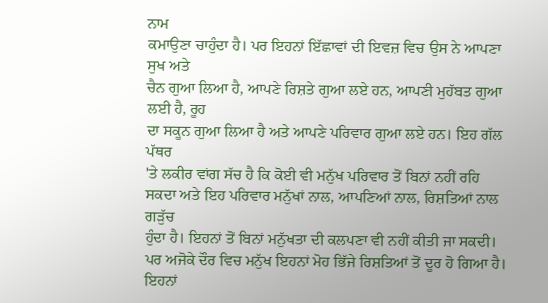ਨਾਮ
ਕਮਾਉਣਾ ਚਾਹੁੰਦਾ ਹੈ। ਪਰ ਇਹਨਾਂ ਇੱਛਾਵਾਂ ਦੀ ਇਵਜ਼ ਵਿਚ ਉਸ ਨੇ ਆਪਣਾ ਸੁਖ ਅਤੇ
ਚੈਨ ਗੁਆ ਲਿਆ ਹੈ, ਆਪਣੇ ਰਿਸ਼ਤੇ ਗੁਆ ਲਏ ਹਨ, ਆਪਣੀ ਮੁਹੱਬਤ ਗੁਆ ਲਈ ਹੈ, ਰੂਹ
ਦਾ ਸਕੂਨ ਗੁਆ ਲਿਆ ਹੈ ਅਤੇ ਆਪਣੇ ਪਰਿਵਾਰ ਗੁਆ ਲਏ ਹਨ। ਇਹ ਗੱਲ ਪੱਥਰ
'ਤੇ ਲਕੀਰ ਵਾਂਗ ਸੱਚ ਹੈ ਕਿ ਕੋਈ ਵੀ ਮਨੁੱਖ ਪਰਿਵਾਰ ਤੋਂ ਬਿਨਾਂ ਨਹੀਂ ਰਹਿ
ਸਕਦਾ ਅਤੇ ਇਹ ਪਰਿਵਾਰ ਮਨੁੱਖਾਂ ਨਾਲ, ਆਪਣਿਆਂ ਨਾਲ, ਰਿਸ਼ਤਿਆਂ ਨਾਲ ਗੜੁੱਚ
ਹੁੰਦਾ ਹੈ। ਇਹਨਾਂ ਤੋਂ ਬਿਨਾਂ ਮਨੁੱਖਤਾ ਦੀ ਕਲਪਣਾ ਵੀ ਨਹੀਂ ਕੀਤੀ ਜਾ ਸਕਦੀ।
ਪਰ ਅਜੋਕੇ ਦੌਰ ਵਿਚ ਮਨੁੱਖ ਇਹਨਾਂ ਮੋਹ ਭਿੱਜੇ ਰਿਸ਼ਤਿਆਂ ਤੋਂ ਦੂਰ ਹੋ ਗਿਆ ਹੈ।
ਇਹਨਾਂ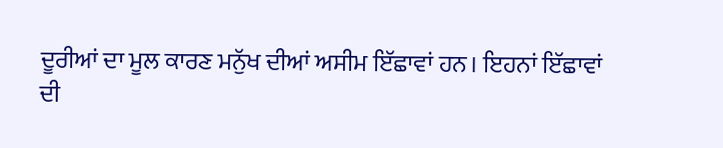ਦੂਰੀਆਂ ਦਾ ਮੂਲ ਕਾਰਣ ਮਨੁੱਖ ਦੀਆਂ ਅਸੀਮ ਇੱਛਾਵਾਂ ਹਨ। ਇਹਨਾਂ ਇੱਛਾਵਾਂ
ਦੀ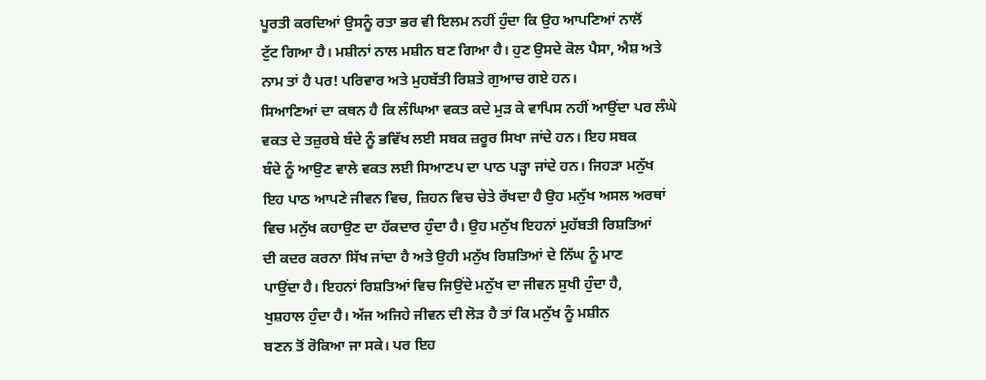ਪੂਰਤੀ ਕਰਦਿਆਂ ਉਸਨੂੰ ਰਤਾ ਭਰ ਵੀ ਇਲਮ ਨਹੀਂ ਹੁੰਦਾ ਕਿ ਉਹ ਆਪਣਿਆਂ ਨਾਲੋਂ
ਟੁੱਟ ਗਿਆ ਹੈ। ਮਸ਼ੀਨਾਂ ਨਾਲ ਮਸ਼ੀਨ ਬਣ ਗਿਆ ਹੈ। ਹੁਣ ਉਸਦੇ ਕੋਲ ਪੈਸਾ, ਐਸ਼ ਅਤੇ
ਨਾਮ ਤਾਂ ਹੈ ਪਰ! ਪਰਿਵਾਰ ਅਤੇ ਮੁਹਬੱਤੀ ਰਿਸ਼ਤੇ ਗੁਆਚ ਗਏ ਹਨ।
ਸਿਆਣਿਆਂ ਦਾ ਕਥਨ ਹੈ ਕਿ ਲੰਘਿਆ ਵਕਤ ਕਦੇ ਮੁੜ ਕੇ ਵਾਪਿਸ ਨਹੀਂ ਆਉਂਦਾ ਪਰ ਲੰਘੇ
ਵਕਤ ਦੇ ਤਜ਼ੁਰਬੇ ਬੰਦੇ ਨੂੰ ਭਵਿੱਖ ਲਈ ਸਬਕ ਜ਼ਰੂਰ ਸਿਖਾ ਜਾਂਦੇ ਹਨ। ਇਹ ਸਬਕ
ਬੰਦੇ ਨੂੰ ਆਉਣ ਵਾਲੇ ਵਕਤ ਲਈ ਸਿਆਣਪ ਦਾ ਪਾਠ ਪੜ੍ਹਾ ਜਾਂਦੇ ਹਨ। ਜਿਹੜਾ ਮਨੁੱਖ
ਇਹ ਪਾਠ ਆਪਣੇ ਜੀਵਨ ਵਿਚ, ਜ਼ਿਹਨ ਵਿਚ ਚੇਤੇ ਰੱਖਦਾ ਹੈ ਉਹ ਮਨੁੱਖ ਅਸਲ ਅਰਥਾਂ
ਵਿਚ ਮਨੁੱਖ ਕਹਾਉਣ ਦਾ ਹੱਕਦਾਰ ਹੁੰਦਾ ਹੈ। ਉਹ ਮਨੁੱਖ ਇਹਨਾਂ ਮੁਹੱਬਤੀ ਰਿਸ਼ਤਿਆਂ
ਦੀ ਕਦਰ ਕਰਨਾ ਸਿੱਖ ਜਾਂਦਾ ਹੈ ਅਤੇ ਉਹੀ ਮਨੁੱਖ ਰਿਸ਼ਤਿਆਂ ਦੇ ਨਿੱਘ ਨੂੰ ਮਾਣ
ਪਾਉਂਦਾ ਹੈ। ਇਹਨਾਂ ਰਿਸ਼ਤਿਆਂ ਵਿਚ ਜਿਉਂਦੇ ਮਨੁੱਖ ਦਾ ਜੀਵਨ ਸੁਖੀ ਹੁੰਦਾ ਹੈ,
ਖੁਸ਼ਹਾਲ ਹੁੰਦਾ ਹੈ। ਅੱਜ ਅਜਿਹੇ ਜੀਵਨ ਦੀ ਲੋੜ ਹੈ ਤਾਂ ਕਿ ਮਨੁੱਖ ਨੂੰ ਮਸ਼ੀਨ
ਬਣਨ ਤੋਂ ਰੋਕਿਆ ਜਾ ਸਕੇ। ਪਰ ਇਹ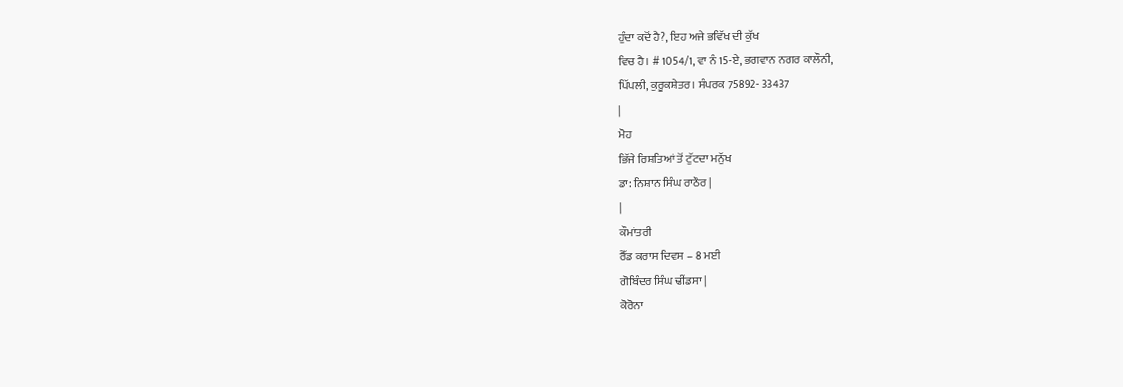ਹੁੰਦਾ ਕਦੋਂ ਹੈ?, ਇਹ ਅਜੇ ਭਵਿੱਖ ਦੀ ਕੁੱਖ
ਵਿਚ ਹੈ। # 1054/1, ਵਾ ਨੰ 15-ਏ, ਭਗਵਾਨ ਨਗਰ ਕਾਲੌਨੀ,
ਪਿੱਪਲੀ, ਕੁਰੂਕਸ਼ੇਤਰ। ਸੰਪਰਕ 75892- 33437
|
ਮੋਹ
ਭਿੱਜੇ ਰਿਸ਼ਤਿਆਂ ਤੋਂ ਟੁੱਟਦਾ ਮਨੁੱਖ
ਡਾ: ਨਿਸ਼ਾਨ ਸਿੰਘ ਰਾਠੌਰ |
|
ਕੌਮਾਂਤਰੀ
ਰੈੱਡ ਕਰਾਸ ਦਿਵਸ – 8 ਮਈ
ਗੋਬਿੰਦਰ ਸਿੰਘ ਢੀਂਡਸਾ |
ਕੋਰੋਨਾ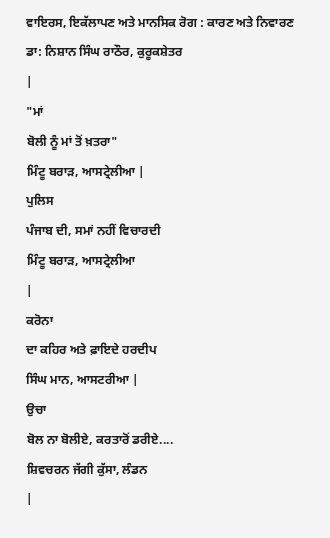ਵਾਇਰਸ, ਇਕੱਲਾਪਣ ਅਤੇ ਮਾਨਸਿਕ ਰੋਗ : ਕਾਰਣ ਅਤੇ ਨਿਵਾਰਣ
ਡਾ: ਨਿਸ਼ਾਨ ਸਿੰਘ ਰਾਠੌਰ, ਕੁਰੂਕਸ਼ੇਤਰ
|
"ਮਾਂ
ਬੋਲੀ ਨੂੰ ਮਾਂ ਤੋਂ ਖ਼ਤਰਾ"
ਮਿੰਟੂ ਬਰਾੜ, ਆਸਟ੍ਰੇਲੀਆ |
ਪੁਲਿਸ
ਪੰਜਾਬ ਦੀ, ਸਮਾਂ ਨਹੀਂ ਵਿਚਾਰਦੀ
ਮਿੰਟੂ ਬਰਾੜ, ਆਸਟ੍ਰੇਲੀਆ
|
ਕਰੋਨਾ
ਦਾ ਕਹਿਰ ਅਤੇ ਫ਼ਾਇਦੇ ਹਰਦੀਪ
ਸਿੰਘ ਮਾਨ, ਆਸਟਰੀਆ |
ਉਚਾ
ਬੋਲ ਨਾ ਬੋਲੀਏ, ਕਰਤਾਰੋਂ ਡਰੀਏ....
ਸ਼ਿਵਚਰਨ ਜੱਗੀ ਕੁੱਸਾ, ਲੰਡਨ
|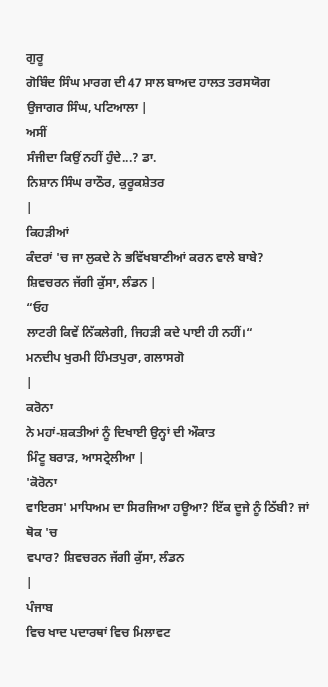ਗੁਰੂ
ਗੋਬਿੰਦ ਸਿੰਘ ਮਾਰਗ ਦੀ 47 ਸਾਲ ਬਾਅਦ ਹਾਲਤ ਤਰਸਯੋਗ
ਉਜਾਗਰ ਸਿੰਘ, ਪਟਿਆਲਾ |
ਅਸੀਂ
ਸੰਜੀਦਾ ਕਿਉਂ ਨਹੀਂ ਹੁੰਦੇ...? ਡਾ.
ਨਿਸ਼ਾਨ ਸਿੰਘ ਰਾਠੌਰ, ਕੁਰੂਕਸ਼ੇਤਰ
|
ਕਿਹੜੀਆਂ
ਕੰਦਰਾਂ 'ਚ ਜਾ ਲੁਕਦੇ ਨੇ ਭਵਿੱਖਬਾਣੀਆਂ ਕਰਨ ਵਾਲੇ ਬਾਬੇ?
ਸ਼ਿਵਚਰਨ ਜੱਗੀ ਕੁੱਸਾ, ਲੰਡਨ |
“ਓਹ
ਲਾਟਰੀ ਕਿਵੇਂ ਨਿੱਕਲੇਗੀ, ਜਿਹੜੀ ਕਦੇ ਪਾਈ ਹੀ ਨਹੀਂ।“
ਮਨਦੀਪ ਖੁਰਮੀ ਹਿੰਮਤਪੁਰਾ, ਗਲਾਸਗੋ
|
ਕਰੋਨਾ
ਨੇ ਮਹਾਂ-ਸ਼ਕਤੀਆਂ ਨੂੰ ਦਿਖਾਈ ਉਨ੍ਹਾਂ ਦੀ ਔਕਾਤ
ਮਿੰਟੂ ਬਰਾੜ, ਆਸਟ੍ਰੇਲੀਆ |
'ਕੋਰੋਨਾ
ਵਾਇਰਸ' ਮਾਧਿਅਮ ਦਾ ਸਿਰਜਿਆ ਹਊਆ? ਇੱਕ ਦੂਜੇ ਨੂੰ ਠਿੱਬੀ? ਜਾਂ ਥੋਕ 'ਚ
ਵਪਾਰ? ਸ਼ਿਵਚਰਨ ਜੱਗੀ ਕੁੱਸਾ, ਲੰਡਨ
|
ਪੰਜਾਬ
ਵਿਚ ਖਾਦ ਪਦਾਰਥਾਂ ਵਿਚ ਮਿਲਾਵਟ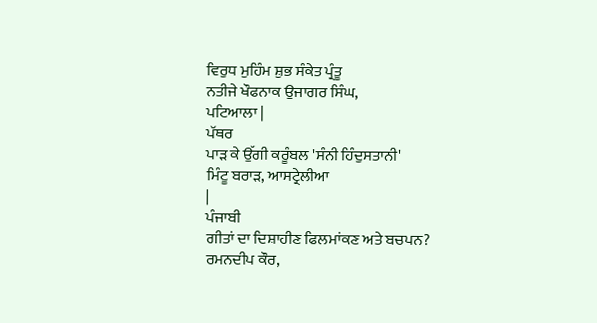ਵਿਰੁਧ ਮੁਹਿੰਮ ਸ਼ੁਭ ਸੰਕੇਤ ਪ੍ਰੰਤੂ
ਨਤੀਜੇ ਖੌਫਨਾਕ ਉਜਾਗਰ ਸਿੰਘ,
ਪਟਿਆਲਾ |
ਪੱਥਰ
ਪਾੜ ਕੇ ਉੱਗੀ ਕਰੂੰਬਲ 'ਸੰਨੀ ਹਿੰਦੁਸਤਾਨੀ'
ਮਿੰਟੂ ਬਰਾੜ, ਆਸਟ੍ਰੇਲੀਆ
|
ਪੰਜਾਬੀ
ਗੀਤਾਂ ਦਾ ਦਿਸ਼ਾਹੀਣ ਫਿਲਮਾਂਕਣ ਅਤੇ ਬਚਪਨ?
ਰਮਨਦੀਪ ਕੌਰ,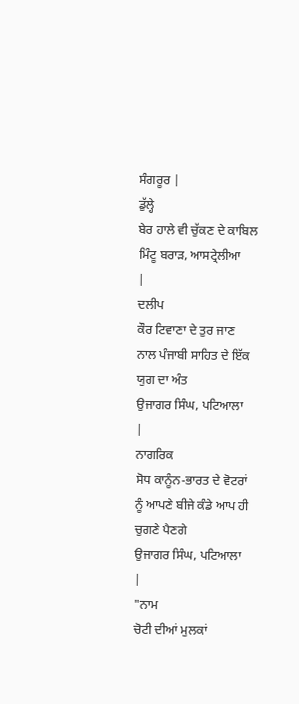ਸੰਗਰੂਰ |
ਡੁੱਲ੍ਹੇ
ਬੇਰ ਹਾਲੇ ਵੀ ਚੁੱਕਣ ਦੇ ਕਾਬਿਲ
ਮਿੰਟੂ ਬਰਾੜ, ਆਸਟ੍ਰੇਲੀਆ
|
ਦਲੀਪ
ਕੌਰ ਟਿਵਾਣਾ ਦੇ ਤੁਰ ਜਾਣ ਨਾਲ ਪੰਜਾਬੀ ਸਾਹਿਤ ਦੇ ਇੱਕ ਯੁਗ ਦਾ ਅੰਤ
ਉਜਾਗਰ ਸਿੰਘ, ਪਟਿਆਲਾ
|
ਨਾਗਰਿਕ
ਸੋਧ ਕਾਨੂੰਨ-ਭਾਰਤ ਦੇ ਵੋਟਰਾਂ ਨੂੰ ਆਪਣੇ ਬੀਜੇ ਕੰਡੇ ਆਪ ਹੀ ਚੁਗਣੇ ਪੈਣਗੇ
ਉਜਾਗਰ ਸਿੰਘ, ਪਟਿਆਲਾ
|
"ਨਾਮ
ਚੋਟੀ ਦੀਆਂ ਮੁਲਕਾਂ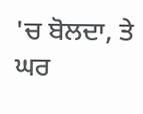'ਚ ਬੋਲਦਾ, ਤੇ ਘਰ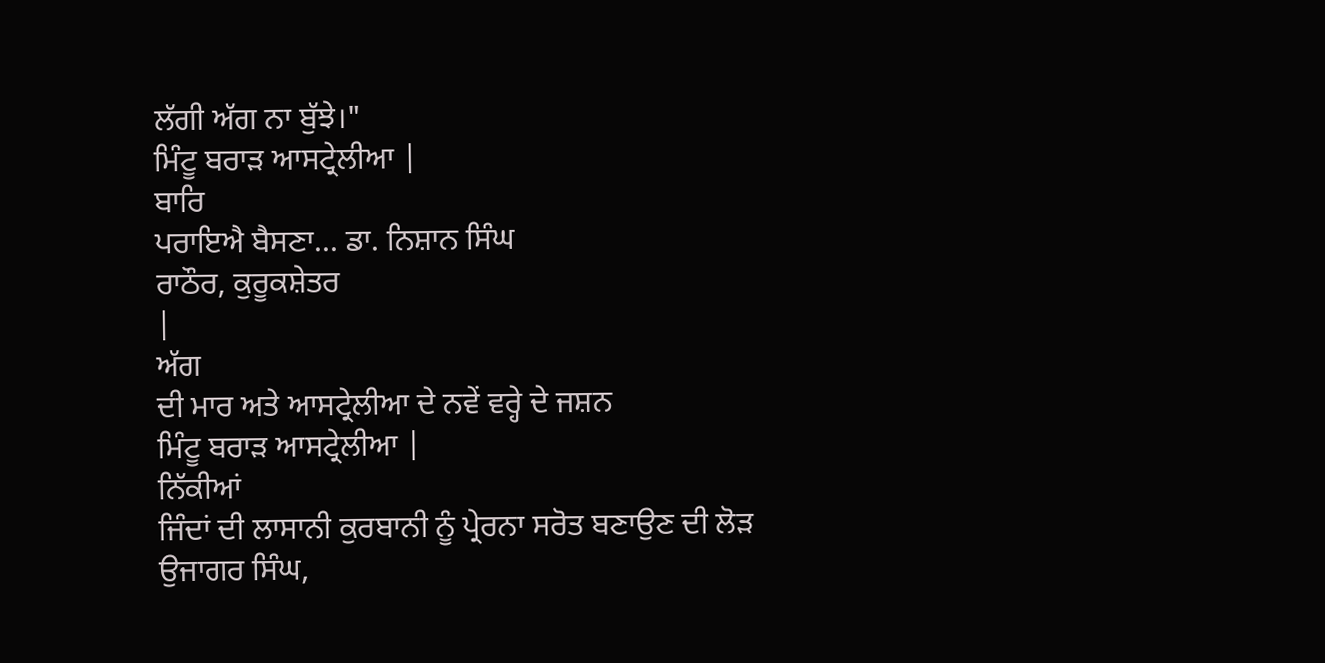ਲੱਗੀ ਅੱਗ ਨਾ ਬੁੱਝੇ।"
ਮਿੰਟੂ ਬਰਾੜ ਆਸਟ੍ਰੇਲੀਆ |
ਬਾਰਿ
ਪਰਾਇਐ ਬੈਸਣਾ... ਡਾ. ਨਿਸ਼ਾਨ ਸਿੰਘ
ਰਾਠੌਰ, ਕੁਰੂਕਸ਼ੇਤਰ
|
ਅੱਗ
ਦੀ ਮਾਰ ਅਤੇ ਆਸਟ੍ਰੇਲੀਆ ਦੇ ਨਵੇਂ ਵਰ੍ਹੇ ਦੇ ਜਸ਼ਨ
ਮਿੰਟੂ ਬਰਾੜ ਆਸਟ੍ਰੇਲੀਆ |
ਨਿੱਕੀਆਂ
ਜਿੰਦਾਂ ਦੀ ਲਾਸਾਨੀ ਕੁਰਬਾਨੀ ਨੂੰ ਪ੍ਰੇਰਨਾ ਸਰੋਤ ਬਣਾਉਣ ਦੀ ਲੋੜ
ਉਜਾਗਰ ਸਿੰਘ,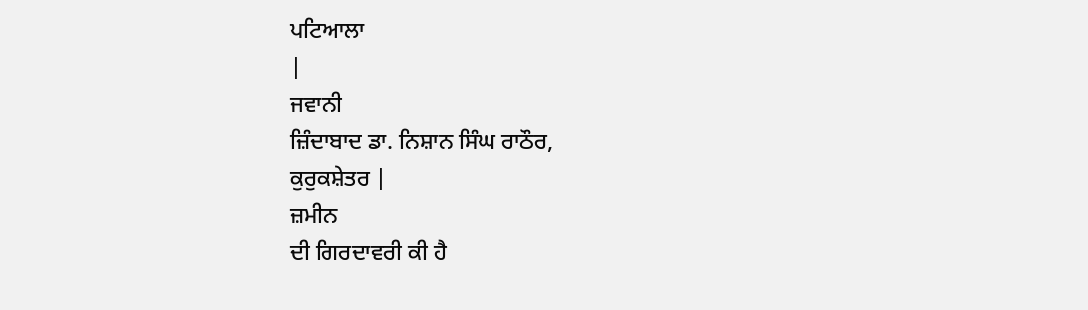ਪਟਿਆਲਾ
|
ਜਵਾਨੀ
ਜ਼ਿੰਦਾਬਾਦ ਡਾ. ਨਿਸ਼ਾਨ ਸਿੰਘ ਰਾਠੌਰ,
ਕੁਰੁਕਸ਼ੇਤਰ |
ਜ਼ਮੀਨ
ਦੀ ਗਿਰਦਾਵਰੀ ਕੀ ਹੈ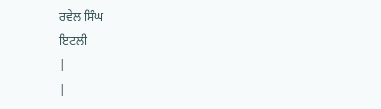ਰਵੇਲ ਸਿੰਘ
ਇਟਲੀ
|
|